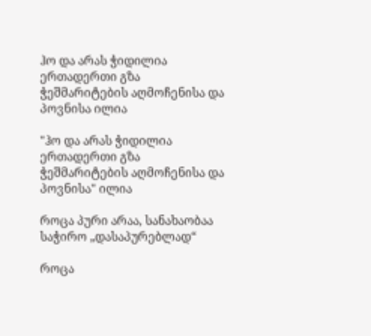ჰო და არას ჭიდილია ერთადერთი გზა ჭეშმარიტების აღმოჩენისა და პოვნისა ილია

"ჰო და არას ჭიდილია ერთადერთი გზა ჭეშმარიტების აღმოჩენისა და პოვნისა" ილია

როცა პური არაა, სანახაობაა საჭირო „დასაპურებლად“

როცა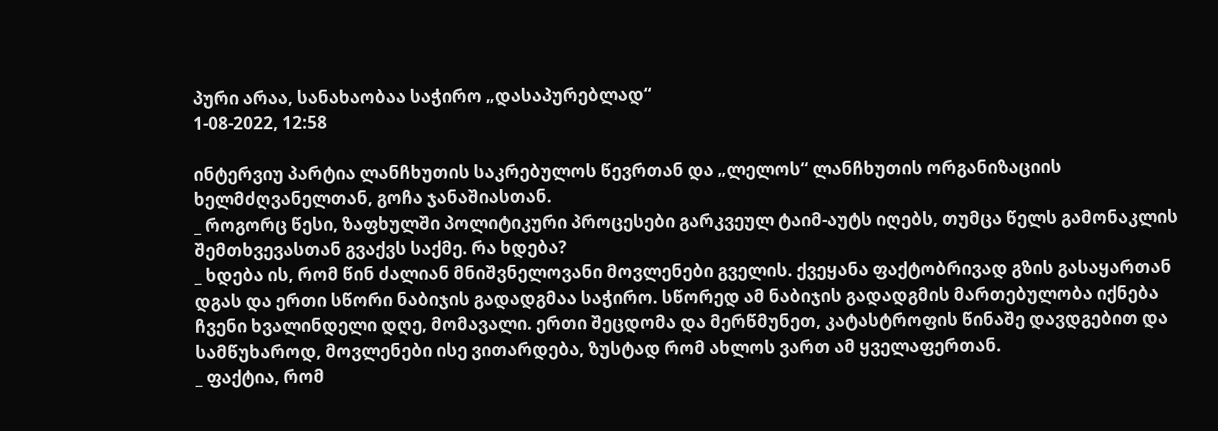პური არაა, სანახაობაა საჭირო „დასაპურებლად“
1-08-2022, 12:58

ინტერვიუ პარტია ლანჩხუთის საკრებულოს წევრთან და „ლელოს“ ლანჩხუთის ორგანიზაციის ხელმძღვანელთან, გოჩა ჯანაშიასთან.
_ როგორც წესი, ზაფხულში პოლიტიკური პროცესები გარკვეულ ტაიმ-აუტს იღებს, თუმცა წელს გამონაკლის შემთხვევასთან გვაქვს საქმე. რა ხდება?
_ ხდება ის, რომ წინ ძალიან მნიშვნელოვანი მოვლენები გველის. ქვეყანა ფაქტობრივად გზის გასაყართან დგას და ერთი სწორი ნაბიჯის გადადგმაა საჭირო. სწორედ ამ ნაბიჯის გადადგმის მართებულობა იქნება ჩვენი ხვალინდელი დღე, მომავალი. ერთი შეცდომა და მერწმუნეთ, კატასტროფის წინაშე დავდგებით და სამწუხაროდ, მოვლენები ისე ვითარდება, ზუსტად რომ ახლოს ვართ ამ ყველაფერთან.
_ ფაქტია, რომ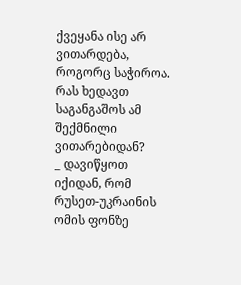ქვეყანა ისე არ ვითარდება, როგორც საჭიროა. რას ხედავთ საგანგაშოს ამ შექმნილი ვითარებიდან?
_ დავიწყოთ იქიდან, რომ რუსეთ-უკრაინის ომის ფონზე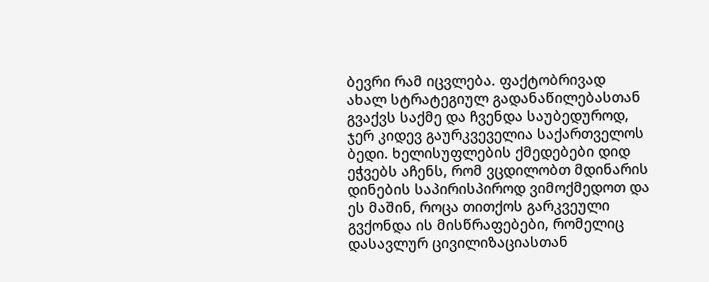ბევრი რამ იცვლება. ფაქტობრივად ახალ სტრატეგიულ გადანაწილებასთან გვაქვს საქმე და ჩვენდა საუბედუროდ, ჯერ კიდევ გაურკვეველია საქართველოს ბედი. ხელისუფლების ქმედებები დიდ ეჭვებს აჩენს, რომ ვცდილობთ მდინარის დინების საპირისპიროდ ვიმოქმედოთ და ეს მაშინ, როცა თითქოს გარკვეული გვქონდა ის მისწრაფებები, რომელიც დასავლურ ცივილიზაციასთან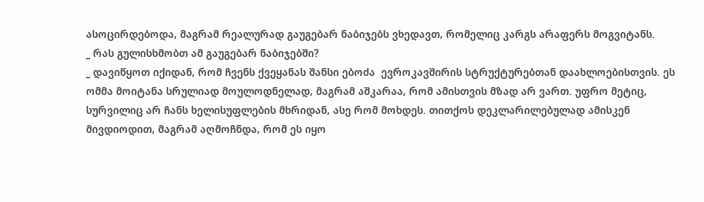ასოცირდებოდა, მაგრამ რეალურად გაუგებარ ნაბიჯებს ვხედავთ, რომელიც კარგს არაფერს მოგვიტანს.
_ რას გულისხმობთ ამ გაუგებარ ნაბიჯებში?
_ დავიწყოთ იქიდან, რომ ჩვენს ქვეყანას შანსი ებოძა  ევროკავშირის სტრუქტურებთან დაახლოებისთვის. ეს ომმა მოიტანა სრულიად მოულოდნელად, მაგრამ აშკარაა, რომ ამისთვის მზად არ ვართ. უფრო მეტიც, სურვილიც არ ჩანს ხელისუფლების მხრიდან, ასე რომ მოხდეს. თითქოს დეკლარილებულად ამისკენ მივდიოდით, მაგრამ აღმოჩნდა, რომ ეს იყო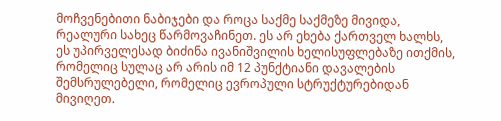მოჩვენებითი ნაბიჯები და როცა საქმე საქმეზე მივიდა, რეალური სახეც წარმოვაჩინეთ. ეს არ ეხება ქართველ ხალხს, ეს უპირველესად ბიძინა ივანიშვილის ხელისუფლებაზე ითქმის, რომელიც სულაც არ არის იმ 12 პუნქტიანი დავალების შემსრულებელი, რომელიც ევროპული სტრუქტურებიდან მივიღეთ.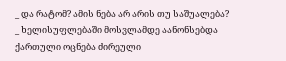_ და რატომ? ამის ნება არ არის თუ საშუალება?
_ ხელისუფლებაში მოსვლამდე აანონსებდა ქართული ოცნება ძირეული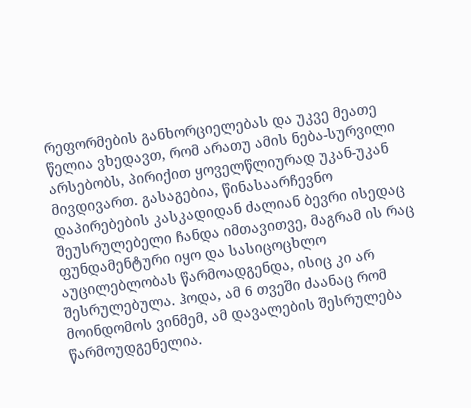რეფორმების განხორციელებას და უკვე მეათე წელია ვხედავთ, რომ არათუ ამის ნება-სურვილი არსებობს, პირიქით ყოველწლიურად უკან-უკან მივდივართ. გასაგებია, წინასაარჩევნო დაპირებების კასკადიდან ძალიან ბევრი ისედაც შეუსრულებელი ჩანდა იმთავითვე, მაგრამ ის რაც ფუნდამენტური იყო და სასიცოცხლო აუცილებლობას წარმოადგენდა, ისიც კი არ შესრულებულა. ჰოდა, ამ 6 თვეში ძაანაც რომ მოინდომოს ვინმემ, ამ დავალების შესრულება წარმოუდგენელია.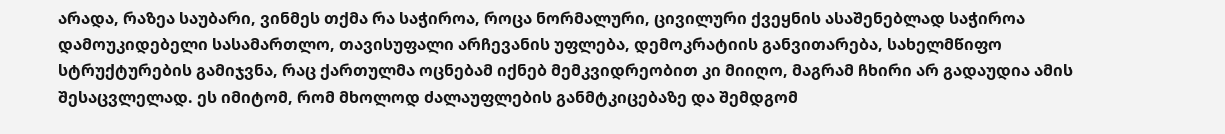არადა, რაზეა საუბარი, ვინმეს თქმა რა საჭიროა, როცა ნორმალური, ცივილური ქვეყნის ასაშენებლად საჭიროა დამოუკიდებელი სასამართლო, თავისუფალი არჩევანის უფლება, დემოკრატიის განვითარება, სახელმწიფო სტრუქტურების გამიჯვნა, რაც ქართულმა ოცნებამ იქნებ მემკვიდრეობით კი მიიღო, მაგრამ ჩხირი არ გადაუდია ამის შესაცვლელად. ეს იმიტომ, რომ მხოლოდ ძალაუფლების განმტკიცებაზე და შემდგომ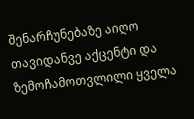შენარჩუნებაზე აიღო თავიდანვე აქცენტი და ზემოჩამოთვლილი ყველა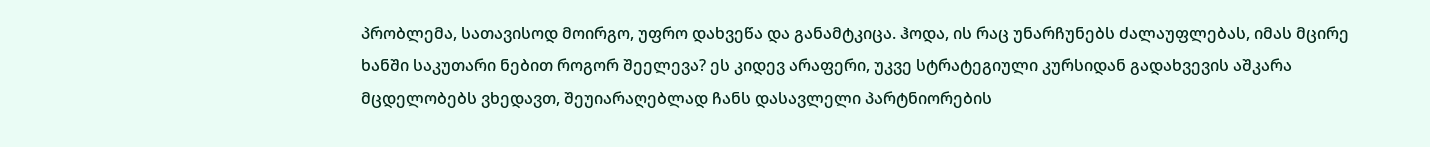პრობლემა, სათავისოდ მოირგო, უფრო დახვეწა და განამტკიცა. ჰოდა, ის რაც უნარჩუნებს ძალაუფლებას, იმას მცირე ხანში საკუთარი ნებით როგორ შეელევა? ეს კიდევ არაფერი, უკვე სტრატეგიული კურსიდან გადახვევის აშკარა მცდელობებს ვხედავთ, შეუიარაღებლად ჩანს დასავლელი პარტნიორების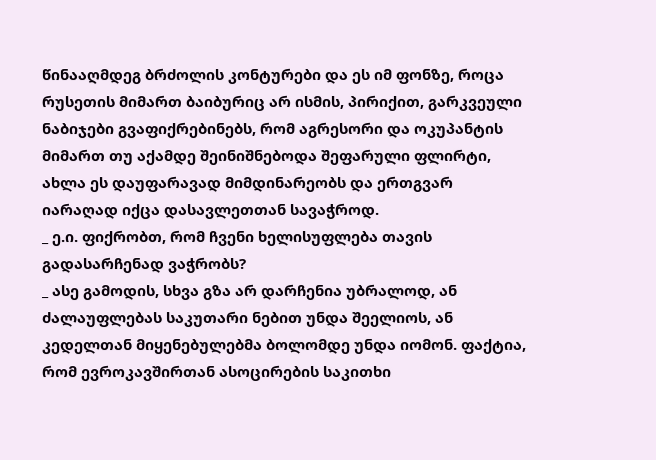წინააღმდეგ ბრძოლის კონტურები და ეს იმ ფონზე, როცა რუსეთის მიმართ ბაიბურიც არ ისმის, პირიქით, გარკვეული ნაბიჯები გვაფიქრებინებს, რომ აგრესორი და ოკუპანტის მიმართ თუ აქამდე შეინიშნებოდა შეფარული ფლირტი, ახლა ეს დაუფარავად მიმდინარეობს და ერთგვარ იარაღად იქცა დასავლეთთან სავაჭროდ.
_ ე.ი. ფიქრობთ, რომ ჩვენი ხელისუფლება თავის გადასარჩენად ვაჭრობს?
_ ასე გამოდის, სხვა გზა არ დარჩენია უბრალოდ, ან ძალაუფლებას საკუთარი ნებით უნდა შეელიოს, ან კედელთან მიყენებულებმა ბოლომდე უნდა იომონ. ფაქტია, რომ ევროკავშირთან ასოცირების საკითხი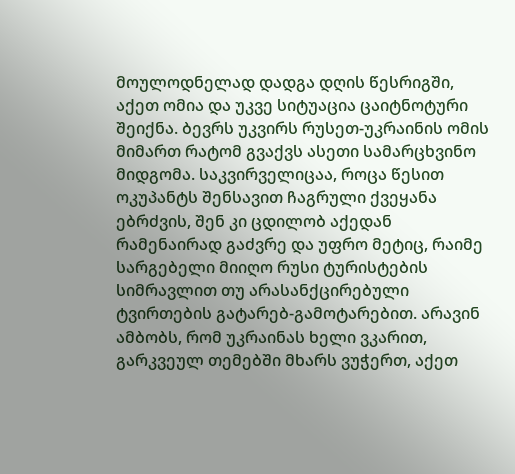მოულოდნელად დადგა დღის წესრიგში, აქეთ ომია და უკვე სიტუაცია ცაიტნოტური შეიქნა. ბევრს უკვირს რუსეთ-უკრაინის ომის მიმართ რატომ გვაქვს ასეთი სამარცხვინო მიდგომა. საკვირველიცაა, როცა წესით ოკუპანტს შენსავით ჩაგრული ქვეყანა ებრძვის, შენ კი ცდილობ აქედან რამენაირად გაძვრე და უფრო მეტიც, რაიმე სარგებელი მიიღო რუსი ტურისტების სიმრავლით თუ არასანქცირებული ტვირთების გატარებ-გამოტარებით. არავინ ამბობს, რომ უკრაინას ხელი ვკარით, გარკვეულ თემებში მხარს ვუჭერთ, აქეთ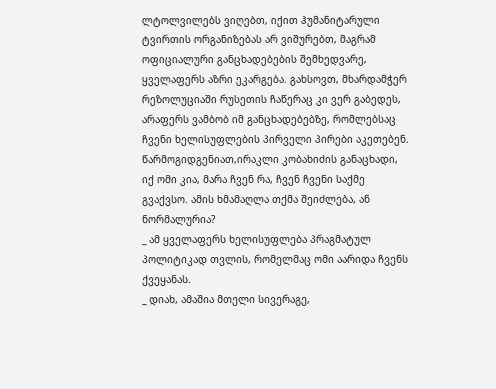ლტოლვილებს ვიღებთ, იქით ჰუმანიტარული ტვირთის ორგანიზებას არ ვიშურებთ, მაგრამ ოფიციალური განცხადებების შემხედვარე, ყველაფერს აზრი ეკარგება. გახსოვთ, მხარდამჭერ რეზოლუციაში რუსეთის ჩაწერაც კი ვერ გაბედეს, არაფერს ვამბობ იმ განცხადებებზე, რომლებსაც ჩვენი ხელისუფლების პირველი პირები აკეთებენ. წარმოგიდგენიათ,ირაკლი კობახიძის განაცხადი, იქ ომი კია, მარა ჩვენ რა, ჩვენ ჩვენი საქმე გვაქვსო. ამის ხმამაღლა თქმა შეიძლება, ან ნორმალურია?
_ ამ ყველაფერს ხელისუფლება პრაგმატულ პოლიტიკად თვლის, რომელმაც ომი აარიდა ჩვენს ქვეყანას.
_ დიახ, ამაშია მთელი სივერაგე,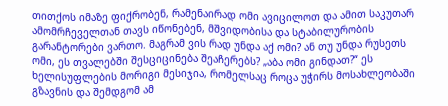თითქოს იმაზე ფიქრობენ, რამენაირად ომი ავიცილოთ და ამით საკუთარ ამომრჩეველთან თავს იწონებენ, მშვიდობისა და სტაბილურობის გარანტორები ვართო. მაგრამ ვის რად უნდა აქ ომი? ან თუ უნდა რუსეთს ომი, ეს თვალებში შესციცინება შეაჩერებს? „აბა ომი გინდათ?“ ეს ხელისუფლების მორიგი მესიჯია, რომელსაც როცა უჭირს მოსახლეობაში გზავნის და შემდგომ ამ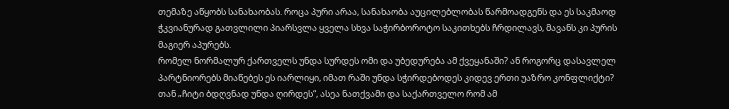თემაზე აწყობს სანახაობას. როცა პური არაა, სანახაობა აუცილებლობას წარმოადგენს და ეს საკმაოდ ჭკვიანურად გათვლილი პიარსვლა ყველა სხვა საჭირბოროტო საკითხებს ჩრდილავს, მავანს კი პურის მაგიერ აპურებს.
რომელ ნორმალურ ქართველს უნდა სურდეს ომი და უბედურება ამ ქვეყანაში? ან როგორც დასავლელ პარტნიორებს მიაწებეს ეს იარლიყი, იმათ რაში უნდა სჭირდებოდეს კიდევ ერთი უაზრო კონფლიქტი? თან „ჩიტი ბდღვნად უნდა ღირდეს“, ასეა ნათქვამი და საქართველო რომ ამ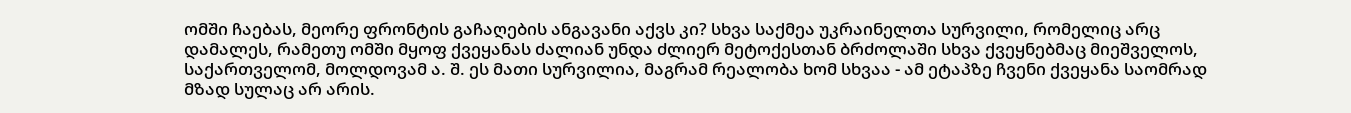ომში ჩაებას, მეორე ფრონტის გაჩაღების ანგავანი აქვს კი? სხვა საქმეა უკრაინელთა სურვილი, რომელიც არც დამალეს, რამეთუ ომში მყოფ ქვეყანას ძალიან უნდა ძლიერ მეტოქესთან ბრძოლაში სხვა ქვეყნებმაც მიეშველოს, საქართველომ, მოლდოვამ ა. შ. ეს მათი სურვილია, მაგრამ რეალობა ხომ სხვაა - ამ ეტაპზე ჩვენი ქვეყანა საომრად მზად სულაც არ არის.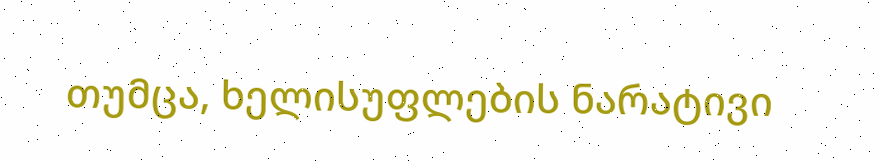თუმცა, ხელისუფლების ნარატივი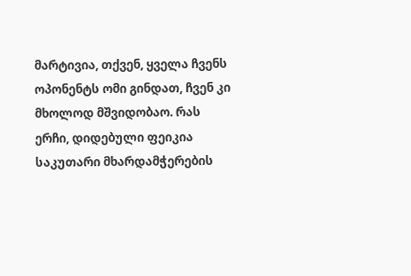მარტივია, თქვენ, ყველა ჩვენს ოპონენტს ომი გინდათ, ჩვენ კი მხოლოდ მშვიდობაო. რას ერჩი, დიდებული ფეიკია საკუთარი მხარდამჭერების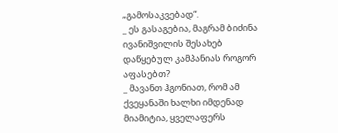„გამოსაკვებად“.
_ ეს გასაგებია, მაგრამ ბიძინა ივანიშვილის შესახებ დაწყებულ კამპანიას როგორ აფასებთ?
_ მავანთ ჰგონიათ, რომ ამ ქვეყანაში ხალხი იმდენად მიამიტია, ყველაფერს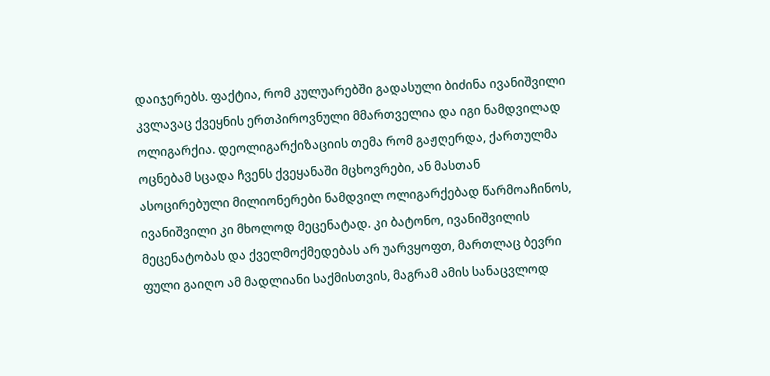დაიჯერებს. ფაქტია, რომ კულუარებში გადასული ბიძინა ივანიშვილი კვლავაც ქვეყნის ერთპიროვნული მმართველია და იგი ნამდვილად ოლიგარქია. დეოლიგარქიზაციის თემა რომ გაჟღერდა, ქართულმა ოცნებამ სცადა ჩვენს ქვეყანაში მცხოვრები, ან მასთან ასოცირებული მილიონერები ნამდვილ ოლიგარქებად წარმოაჩინოს, ივანიშვილი კი მხოლოდ მეცენატად. კი ბატონო, ივანიშვილის მეცენატობას და ქველმოქმედებას არ უარვყოფთ, მართლაც ბევრი ფული გაიღო ამ მადლიანი საქმისთვის, მაგრამ ამის სანაცვლოდ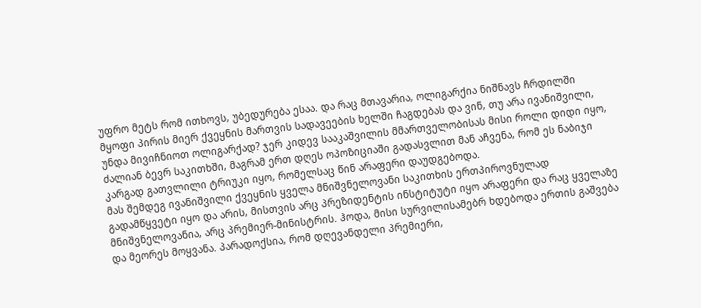უფრო მეტს რომ ითხოვს, უბედურება ესაა. და რაც მთავარია, ოლიგარქია ნიშნავს ჩრდილში მყოფი პირის მიერ ქვეყნის მართვის სადავეების ხელში ჩაგდებას და ვინ, თუ არა ივანიშვილი, უნდა მივიჩნიოთ ოლიგარქად? ჯერ კიდევ სააკაშვილის მმართველობისას მისი როლი დიდი იყო, ძალიან ბევრ საკითხში, მაგრამ ერთ დღეს ოპოზიციაში გადასვლით მან აჩვენა, რომ ეს ნაბიჯი კარგად გათვლილი ტრიუკი იყო, რომელსაც წინ არაფერი დაუდგებოდა.
მას შემდეგ ივანიშვილი ქვეყნის ყველა მნიშვნელოვანი საკითხის ერთპიროვნულად გადამწყვეტი იყო და არის, მისთვის არც პრეზიდენტის ინსტიტუტი იყო არაფერი და რაც ყველაზე მნიშვნელოვანია, არც პრემიერ-მინისტრის. ჰოდა, მისი სურვილისამებრ ხდებოდა ერთის გაშვება და მეორეს მოყვანა. პარადოქსია, რომ დღევანდელი პრემიერი,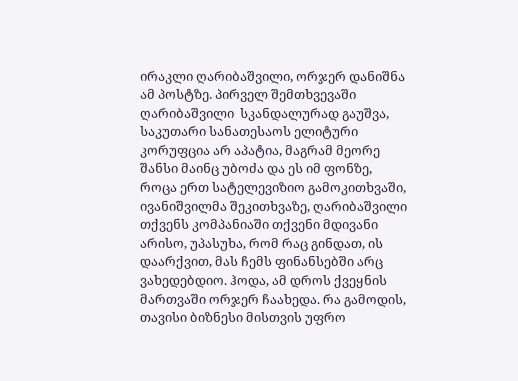ირაკლი ღარიბაშვილი, ორჯერ დანიშნა ამ პოსტზე. პირველ შემთხვევაში ღარიბაშვილი  სკანდალურად გაუშვა, საკუთარი სანათესაოს ელიტური კორუფცია არ აპატია, მაგრამ მეორე შანსი მაინც უბოძა და ეს იმ ფონზე, როცა ერთ სატელევიზიო გამოკითხვაში, ივანიშვილმა შეკითხვაზე, ღარიბაშვილი თქვენს კომპანიაში თქვენი მდივანი არისო, უპასუხა, რომ რაც გინდათ, ის დაარქვით, მას ჩემს ფინანსებში არც ვახედებდიო. ჰოდა, ამ დროს ქვეყნის მართვაში ორჯერ ჩაახედა. რა გამოდის, თავისი ბიზნესი მისთვის უფრო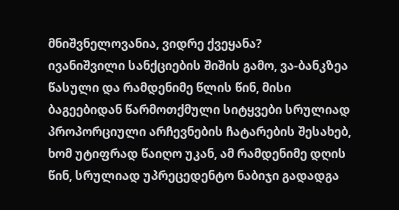მნიშვნელოვანია, ვიდრე ქვეყანა?
ივანიშვილი სანქციების შიშის გამო, ვა-ბანკზეა წასული და რამდენიმე წლის წინ, მისი ბაგეებიდან წარმოთქმული სიტყვები სრულიად პროპორციული არჩევნების ჩატარების შესახებ, ხომ უტიფრად წაიღო უკან, ამ რამდენიმე დღის წინ, სრულიად უპრეცედენტო ნაბიჯი გადადგა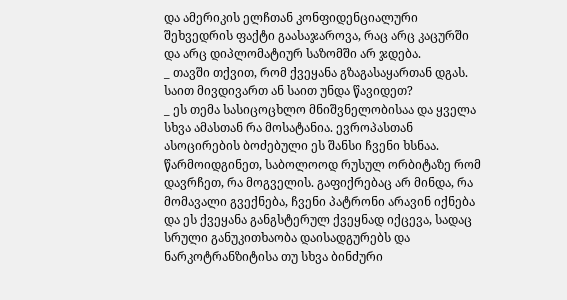და ამერიკის ელჩთან კონფიდენციალური შეხვედრის ფაქტი გაასაჯაროვა, რაც არც კაცურში და არც დიპლომატიურ საზომში არ ჯდება.
_ თავში თქვით, რომ ქვეყანა გზაგასაყართან დგას. საით მივდივართ ან საით უნდა წავიდეთ?
_ ეს თემა სასიცოცხლო მნიშვნელობისაა და ყველა სხვა ამასთან რა მოსატანია. ევროპასთან ასოცირების ბოძებული ეს შანსი ჩვენი ხსნაა. წარმოიდგინეთ, საბოლოოდ რუსულ ორბიტაზე რომ დავრჩეთ, რა მოგველის. გაფიქრებაც არ მინდა, რა მომავალი გვექნება, ჩვენი პატრონი არავინ იქნება და ეს ქვეყანა განგსტერულ ქვეყნად იქცევა, სადაც სრული განუკითხაობა დაისადგურებს და ნარკოტრანზიტისა თუ სხვა ბინძური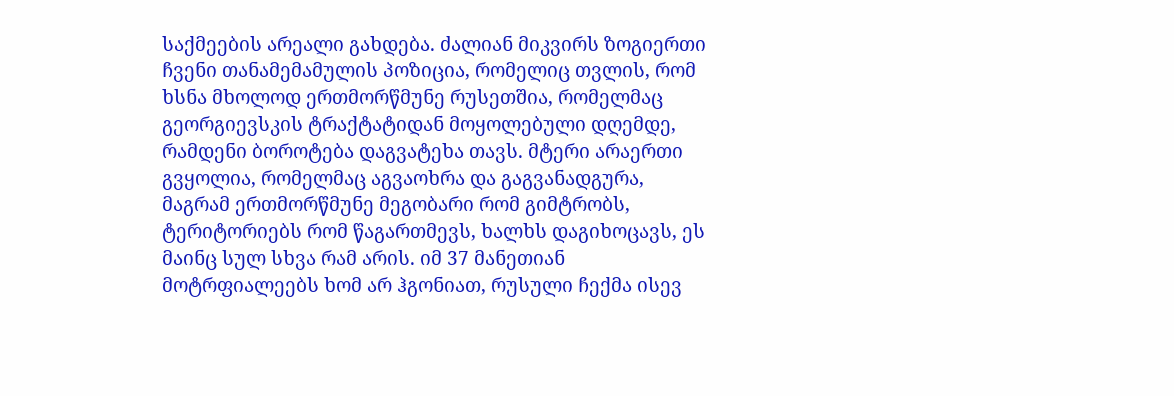საქმეების არეალი გახდება. ძალიან მიკვირს ზოგიერთი ჩვენი თანამემამულის პოზიცია, რომელიც თვლის, რომ ხსნა მხოლოდ ერთმორწმუნე რუსეთშია, რომელმაც გეორგიევსკის ტრაქტატიდან მოყოლებული დღემდე, რამდენი ბოროტება დაგვატეხა თავს. მტერი არაერთი გვყოლია, რომელმაც აგვაოხრა და გაგვანადგურა, მაგრამ ერთმორწმუნე მეგობარი რომ გიმტრობს, ტერიტორიებს რომ წაგართმევს, ხალხს დაგიხოცავს, ეს მაინც სულ სხვა რამ არის. იმ 37 მანეთიან  მოტრფიალეებს ხომ არ ჰგონიათ, რუსული ჩექმა ისევ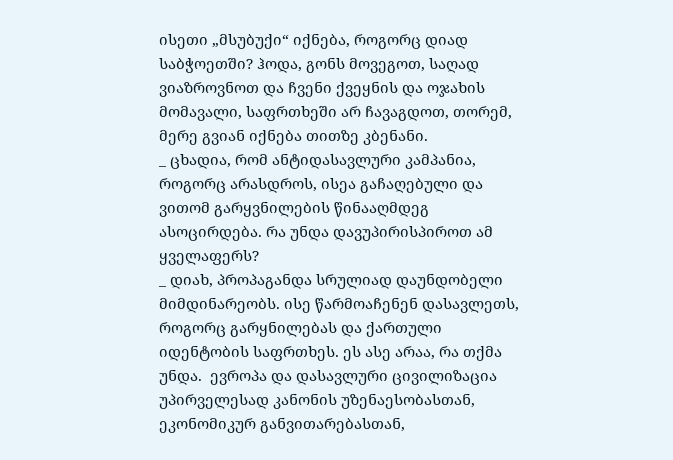ისეთი „მსუბუქი“ იქნება, როგორც დიად საბჭოეთში? ჰოდა, გონს მოვეგოთ, საღად ვიაზროვნოთ და ჩვენი ქვეყნის და ოჯახის მომავალი, საფრთხეში არ ჩავაგდოთ, თორემ, მერე გვიან იქნება თითზე კბენანი.
_ ცხადია, რომ ანტიდასავლური კამპანია, როგორც არასდროს, ისეა გაჩაღებული და ვითომ გარყვნილების წინააღმდეგ  ასოცირდება. რა უნდა დავუპირისპიროთ ამ ყველაფერს?
_ დიახ, პროპაგანდა სრულიად დაუნდობელი მიმდინარეობს. ისე წარმოაჩენენ დასავლეთს, როგორც გარყნილებას და ქართული იდენტობის საფრთხეს. ეს ასე არაა, რა თქმა უნდა.  ევროპა და დასავლური ცივილიზაცია უპირველესად კანონის უზენაესობასთან, ეკონომიკურ განვითარებასთან,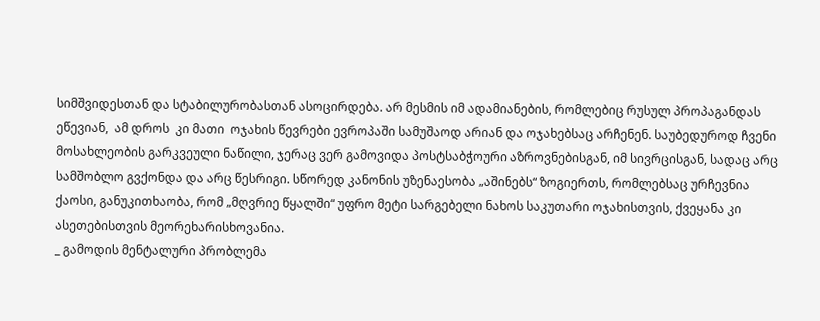სიმშვიდესთან და სტაბილურობასთან ასოცირდება. არ მესმის იმ ადამიანების, რომლებიც რუსულ პროპაგანდას ეწევიან,  ამ დროს  კი მათი  ოჯახის წევრები ევროპაში სამუშაოდ არიან და ოჯახებსაც არჩენენ. საუბედუროდ ჩვენი მოსახლეობის გარკვეული ნაწილი, ჯერაც ვერ გამოვიდა პოსტსაბჭოური აზროვნებისგან, იმ სივრცისგან, სადაც არც სამშობლო გვქონდა და არც წესრიგი. სწორედ კანონის უზენაესობა „აშინებს“ ზოგიერთს, რომლებსაც ურჩევნია ქაოსი, განუკითხაობა, რომ „მღვრიე წყალში“ უფრო მეტი სარგებელი ნახოს საკუთარი ოჯახისთვის, ქვეყანა კი ასეთებისთვის მეორეხარისხოვანია.
_ გამოდის მენტალური პრობლემა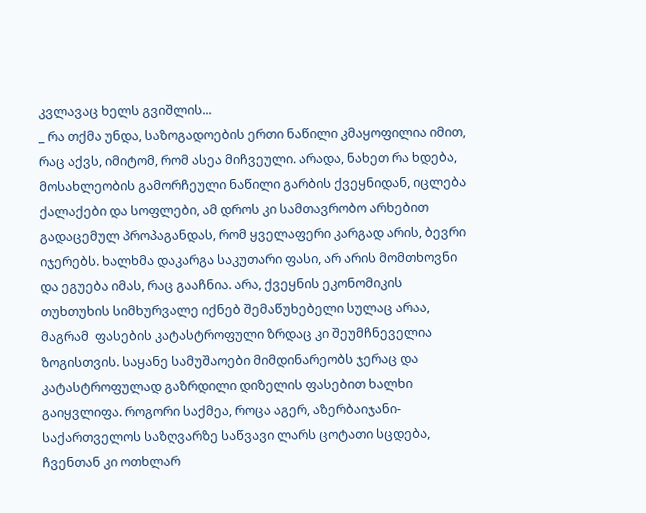კვლავაც ხელს გვიშლის...
_ რა თქმა უნდა, საზოგადოების ერთი ნაწილი კმაყოფილია იმით, რაც აქვს, იმიტომ, რომ ასეა მიჩვეული. არადა, ნახეთ რა ხდება, მოსახლეობის გამორჩეული ნაწილი გარბის ქვეყნიდან, იცლება ქალაქები და სოფლები, ამ დროს კი სამთავრობო არხებით გადაცემულ პროპაგანდას, რომ ყველაფერი კარგად არის, ბევრი იჯერებს. ხალხმა დაკარგა საკუთარი ფასი, არ არის მომთხოვნი და ეგუება იმას, რაც გააჩნია. არა, ქვეყნის ეკონომიკის თუხთუხის სიმხურვალე იქნებ შემაწუხებელი სულაც არაა, მაგრამ  ფასების კატასტროფული ზრდაც კი შეუმჩნეველია ზოგისთვის. საყანე სამუშაოები მიმდინარეობს ჯერაც და კატასტროფულად გაზრდილი დიზელის ფასებით ხალხი გაიყვლიფა. როგორი საქმეა, როცა აგერ, აზერბაიჯანი-საქართველოს საზღვარზე საწვავი ლარს ცოტათი სცდება, ჩვენთან კი ოთხლარ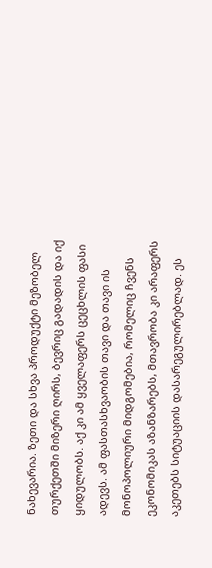ნახევარია. ზეთი და სხვა პროდუქტი მეზობელ თურქეთში მიზერი ღირს, ბევრიც გადადის და იქ ყიდულობს. აქ კი ამ ყველაფერს ცეცხლის ფასი ადევს. ამ ფასთასხვაობის თავი და თავი ის მონოპოლიური მიდგომებია, რომელიც ჩვენს ეკონომიკას აზანზარებს, მთავრობა კი არაფერს აკეთებს სიტუაციის დასარეგულირებლად. ეს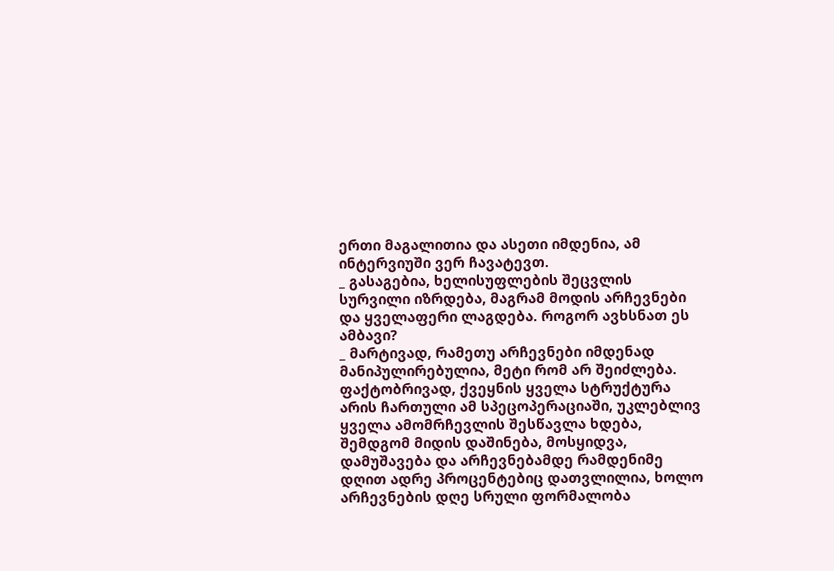ერთი მაგალითია და ასეთი იმდენია, ამ ინტერვიუში ვერ ჩავატევთ.
_ გასაგებია, ხელისუფლების შეცვლის სურვილი იზრდება, მაგრამ მოდის არჩევნები და ყველაფერი ლაგდება. როგორ ავხსნათ ეს ამბავი?
_ მარტივად, რამეთუ არჩევნები იმდენად მანიპულირებულია, მეტი რომ არ შეიძლება. ფაქტობრივად, ქვეყნის ყველა სტრუქტურა არის ჩართული ამ სპეცოპერაციაში, უკლებლივ ყველა ამომრჩევლის შესწავლა ხდება, შემდგომ მიდის დაშინება, მოსყიდვა, დამუშავება და არჩევნებამდე რამდენიმე დღით ადრე პროცენტებიც დათვლილია, ხოლო არჩევნების დღე სრული ფორმალობა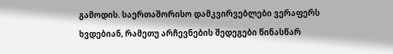გამოდის. საერთაშორისო დამკვირვებლები ვერაფერს ხვდებიან, რამეთუ არჩევნების შედეგები წინასწარ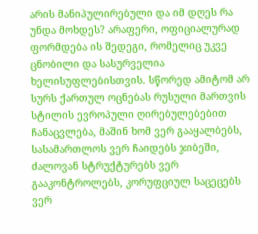არის მანიპულირებული და იმ დღეს რა უნდა მოხდეს? არაფერი, ოფიციალურად ფორმდება ის შედეგი, რომელიც უკვე ცნობილი და სასურველია ხელისუფლებისთვის. სწორედ ამიტომ არ სურს ქართულ ოცნებას რუსული მართვის სტილის ევროპული ღირებულებებით ჩანაცვლება, მაშინ ხომ ვერ გააყალბებს, სასამართლოს ვერ ჩაიდებს ჯიბეში, ძალოვან სტრუქტურებს ვერ გააკონტროლებს, კორუფციულ საცეცებს ვერ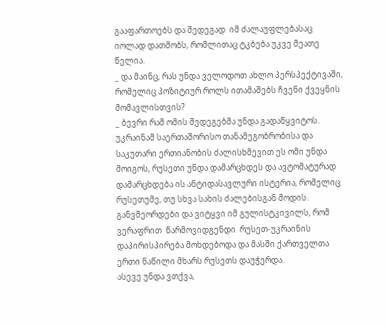გააფართოებს და შედეგად  იმ ძალაუფლებასაც იოლად დათმობს, რომლითაც ტკბება უკვე მეათე წელია.
_ და მაინც, რას უნდა ველოდოთ ახლო პერსპექტივაში, რომელიც პოზიტიურ როლს ითამაშებს ჩვენი ქვეყნის მომავლისთვის?
_ ბევრი რამ ომის შედეგებმა უნდა გადაწყვიტოს. უკრაინამ საერთაშორისო თანამეგობრობისა და საკუთარი ერთიანობის ძალისხმევით ეს ომი უნდა მოიგოს, რუსეთი უნდა დამარცხდეს და ავტომატურად დამარცხდება ის ანტიდასავლური ისტერია, რომელიც რუსეთუმე, თუ სხვა სახის ძალებისგან მოდის. განვმეორდები და ვიტყვი იმ გულისტკივილს, რომ ვერაფრით  წარმოვიდგენდი  რუსეთ-უკრაინის დაპირისპირება მოხდებოდა და მასში ქართველთა ერთი ნაწილი მხარს რუსეთს დაუჭერდა.
ასევე უნდა ვთქვა,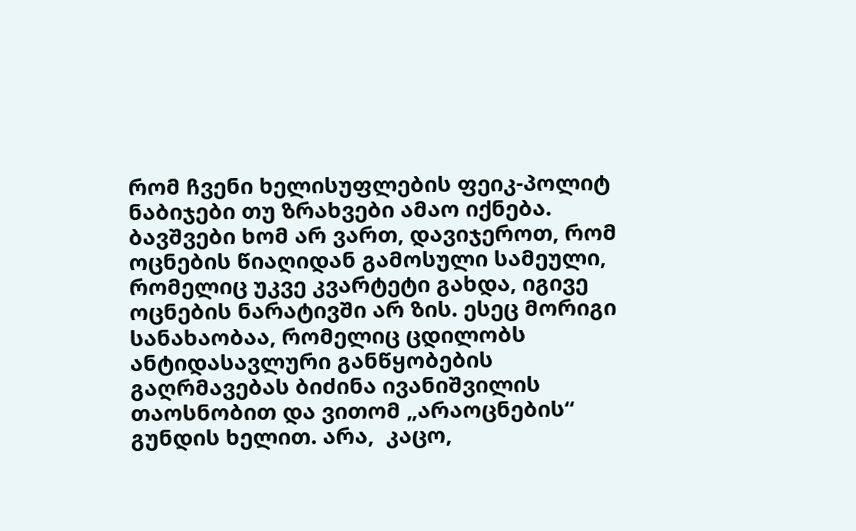რომ ჩვენი ხელისუფლების ფეიკ-პოლიტ ნაბიჯები თუ ზრახვები ამაო იქნება. ბავშვები ხომ არ ვართ, დავიჯეროთ, რომ ოცნების წიაღიდან გამოსული სამეული, რომელიც უკვე კვარტეტი გახდა, იგივე ოცნების ნარატივში არ ზის. ესეც მორიგი სანახაობაა, რომელიც ცდილობს ანტიდასავლური განწყობების გაღრმავებას ბიძინა ივანიშვილის თაოსნობით და ვითომ „არაოცნების“ გუნდის ხელით. არა,  კაცო,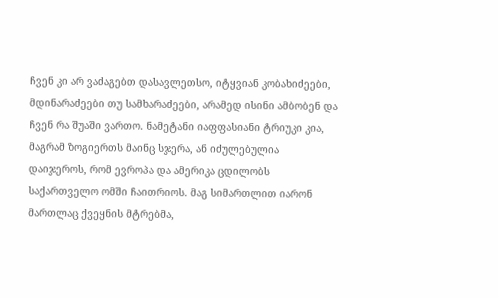ჩვენ კი არ ვაძაგებთ დასავლეთსო, იტყვიან კობახიძეები, მდინარაძეები თუ სამხარაძეები, არამედ ისინი ამბობენ და ჩვენ რა შუაში ვართო. ნამეტანი იაფფასიანი ტრიუკი კია, მაგრამ ზოგიერთს მაინც სჯერა, ან იძულებულია დაიჯეროს, რომ ევროპა და ამერიკა ცდილობს საქართველო ომში ჩაითრიოს. მაგ სიმართლით იარონ მართლაც ქვეყნის მტრებმა,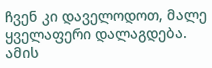ჩვენ კი დაველოდოთ, მალე ყველაფერი დალაგდება. ამის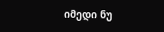იმედი ნუ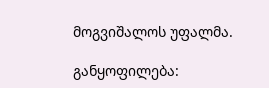მოგვიშალოს უფალმა.

განყოფილება: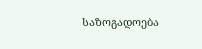საზოგადოება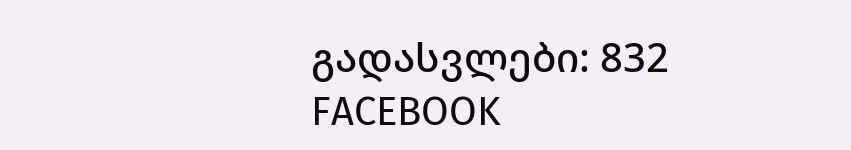გადასვლები: 832
FACEBOOK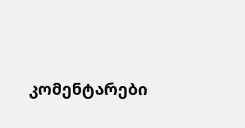კომენტარები